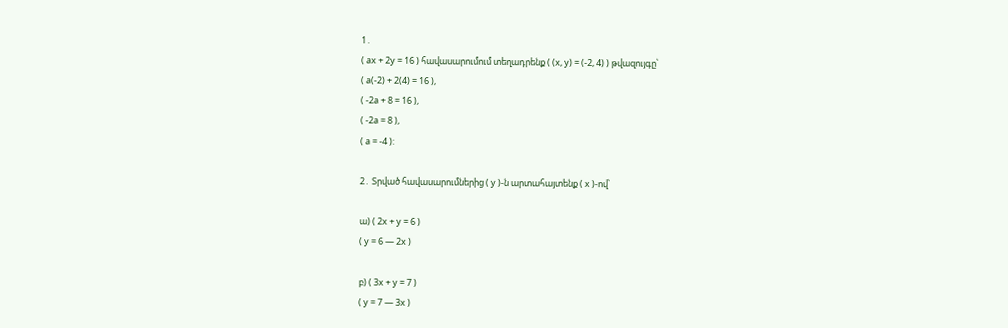1․
( ax + 2y = 16 ) հավասարումում տեղադրենք ( (x, y) = (-2, 4) ) թվազույգը՝
( a(-2) + 2(4) = 16 ),
( -2a + 8 = 16 ),
( -2a = 8 ),
( a = -4 ):

2․ Տրված հավասարումներից ( y )-ն արտահայտենք ( x )-ով՝

ա) ( 2x + y = 6 )
( y = 6 — 2x )

բ) ( 3x + y = 7 )
( y = 7 — 3x )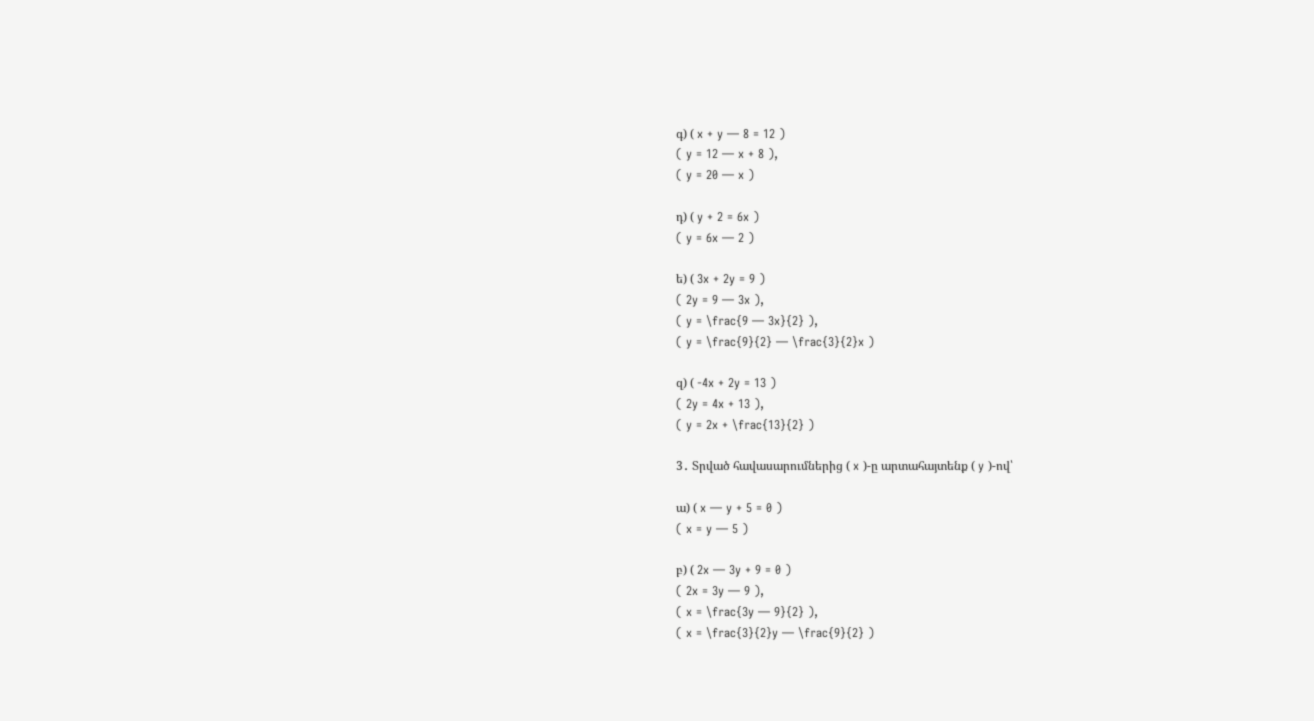գ) ( x + y — 8 = 12 )
( y = 12 — x + 8 ),
( y = 20 — x )

դ) ( y + 2 = 6x )
( y = 6x — 2 )

ե) ( 3x + 2y = 9 )
( 2y = 9 — 3x ),
( y = \frac{9 — 3x}{2} ),
( y = \frac{9}{2} — \frac{3}{2}x )

զ) ( -4x + 2y = 13 )
( 2y = 4x + 13 ),
( y = 2x + \frac{13}{2} )

3․ Տրված հավասարումներից ( x )-ը արտահայտենք ( y )-ով՝

ա) ( x — y + 5 = 0 )
( x = y — 5 )

բ) ( 2x — 3y + 9 = 0 )
( 2x = 3y — 9 ),
( x = \frac{3y — 9}{2} ),
( x = \frac{3}{2}y — \frac{9}{2} )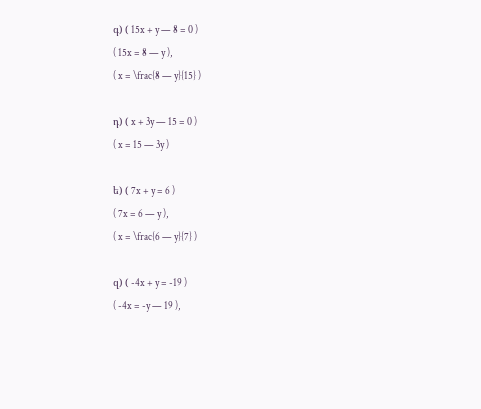գ) ( 15x + y — 8 = 0 )
( 15x = 8 — y ),
( x = \frac{8 — y}{15} )

դ) ( x + 3y — 15 = 0 )
( x = 15 — 3y )

ե) ( 7x + y = 6 )
( 7x = 6 — y ),
( x = \frac{6 — y}{7} )

զ) ( -4x + y = -19 )
( -4x = -y — 19 ),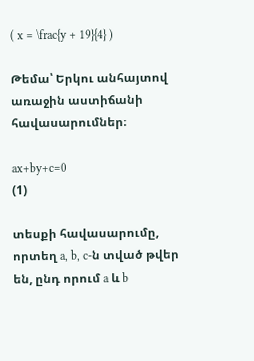( x = \frac{y + 19}{4} )

Թեմա՝ Երկու անհայտով առաջին աստիճանի հավասարումներ։

ax+by+c=0                                            (1)

տեսքի հավասարումը, որտեղ a, b, c-ն տված թվեր են, ընդ որում a և b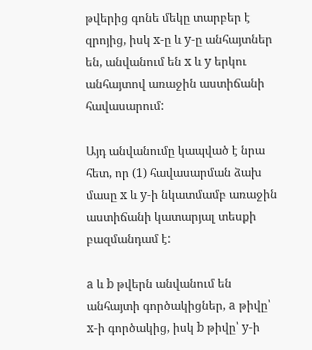թվերից գոնե մեկը տարբեր է զրոյից, իսկ x-ը և y-ը անհայտներ են, անվանում են x և y երկու անհայտով առաջին աստիճանի հավասարում:

Այդ անվանումը կապված է նրա հետ, որ (1) հավասարման ձախ մասը x և y-ի նկատմամբ առաջին աստիճանի կատարյալ տեսքի բազմանդամ է:

a և b թվերն անվանում են անհայտի գործակիցներ, a թիվը՝ x-ի գործակից, իսկ b թիվը՝ y-ի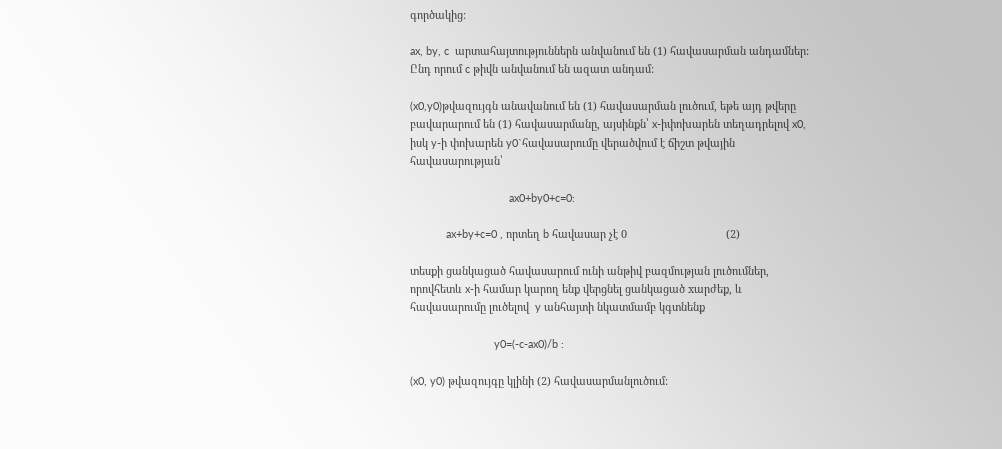գործակից:

ax, by, c  արտահայտություններն անվանում են (1) հավասարման անդամներ: Ընդ որում c թիվն անվանում են ազատ անդամ:

(x0,y0)թվազույգն անավանում են (1) հավասարման լուծում, եթե այդ թվերը բավարարում են (1) հավասարմանը, այսինքն՝ x-իփոխարեն տեղադրելով x0, իսկ y-ի փոխարեն y0`հավասարումը վերածվում է ճիշտ թվային հավասարության՝

                                 ax0+by0+c=0:

            ax+by+c=0 , որտեղ b հավասար չէ 0                                 (2)

տեսքի ցանկացած հավասարում ունի անթիվ բազմության լուծումներ, որովհետև x-ի համար կարող ենք վերցնել ցանկացած xարժեք, և հավասարումը լուծելով  y անհայտի նկատմամբ կգտնենք

                            y0=(-c-ax0)/b :

(x0, y0) թվազույգը կլինի (2) հավասարմանլուծում: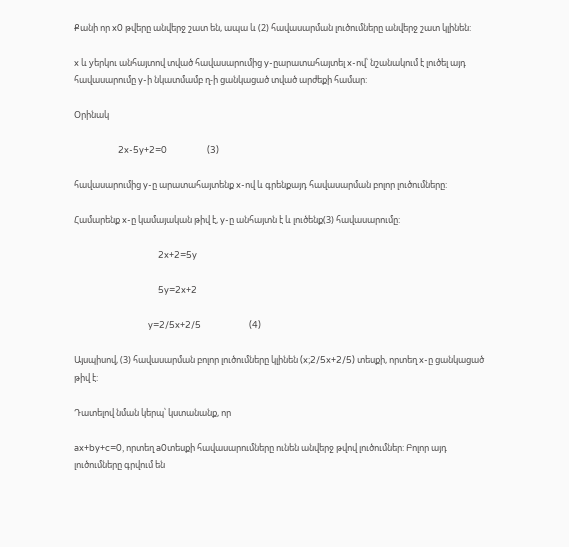Քանի որ x0 թվերը անվերջ շատ են, ապա և (2) հավասարման լուծումները անվերջ շատ կլինեն:

x և yերկու անհայտով տված հավասարումից y-ըարատահայտել x-ով՝ նշանակում է լուծել այդ հավասարումը y-ի նկատմամբ ղ-ի ցանկացած տված արժեքի համար:

Օրինակ

                      2x-5y+2=0                    (3)

հավասարումից y-ը արատահայտենք x-ով և գրենքայդ հավասարման բոլոր լուծումները:

Համարենք x-ը կամայական թիվ է, y-ը անհայտն է և լուծենք(3) հավասարումը:

                                          2x+2=5y

                                          5y=2x+2

                                     y=2/5x+2/5                        (4)

Այսպիսով, (3) հավասարման բոլոր լուծումները կլինեն (x;2/5x+2/5) տեսքի, որտեղ x-ը ցանկացած թիվ է:

Դատելով նման կերպ՝ կստանանք, որ

ax+by+c=0, որտեղ a0տեսքի հավասարումները ունեն անվերջ թվով լուծումներ: Բոլոր այդ լուծումները գրվում են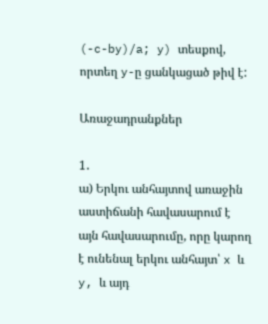(-c-by)/a; y) տեսքով, որտեղ y-ը ցանկացած թիվ է:

Առաջադրանքներ

1․
ա) Երկու անհայտով առաջին աստիճանի հավասարում է այն հավասարումը, որը կարող է ունենալ երկու անհայտ՝ x և y, և այդ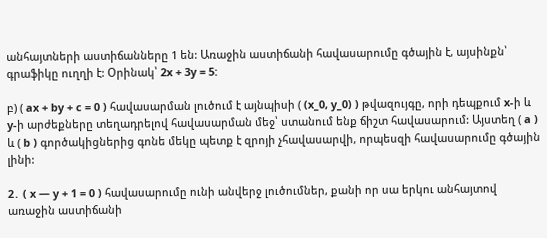անհայտների աստիճանները 1 են: Առաջին աստիճանի հավասարումը գծային է, այսինքն՝ գրաֆիկը ուղղի է: Օրինակ՝ 2x + 3y = 5:

բ) ( ax + by + c = 0 ) հավասարման լուծում է այնպիսի ( (x_0, y_0) ) թվազույգը, որի դեպքում x-ի և y-ի արժեքները տեղադրելով հավասարման մեջ՝ ստանում ենք ճիշտ հավասարում: Այստեղ ( a ) և ( b ) գործակիցներից գոնե մեկը պետք է զրոյի չհավասարվի, որպեսզի հավասարումը գծային լինի:

2․ ( x — y + 1 = 0 ) հավասարումը ունի անվերջ լուծումներ, քանի որ սա երկու անհայտով առաջին աստիճանի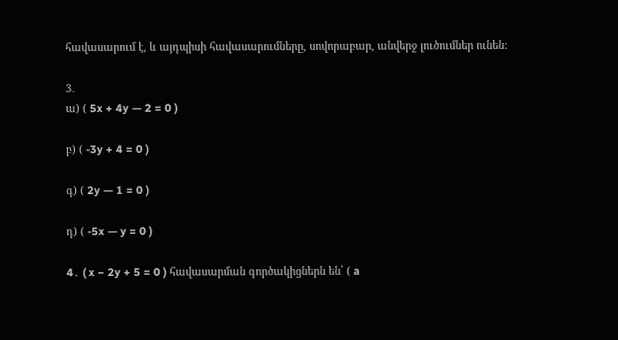հավասարում է, և այդպիսի հավասարումները, սովորաբար, անվերջ լուծումներ ունեն:

3․
ա) ( 5x + 4y — 2 = 0 )

բ) ( -3y + 4 = 0 )

գ) ( 2y — 1 = 0 )

դ) ( -5x — y = 0 )

4․ ( x − 2y + 5 = 0 ) հավասարման գործակիցներն են՝ ( a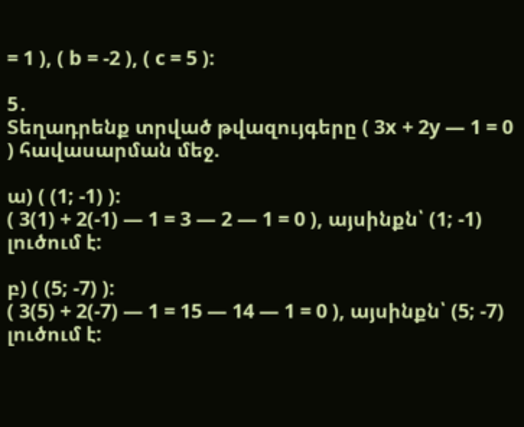= 1 ), ( b = -2 ), ( c = 5 ):

5․
Տեղադրենք տրված թվազույգերը ( 3x + 2y — 1 = 0 ) հավասարման մեջ.

ա) ( (1; -1) ):
( 3(1) + 2(-1) — 1 = 3 — 2 — 1 = 0 ), այսինքն՝ (1; -1) լուծում է:

բ) ( (5; -7) ):
( 3(5) + 2(-7) — 1 = 15 — 14 — 1 = 0 ), այսինքն՝ (5; -7) լուծում է: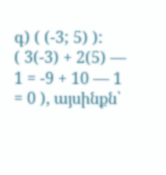գ) ( (-3; 5) ):
( 3(-3) + 2(5) — 1 = -9 + 10 — 1 = 0 ), այսինքն՝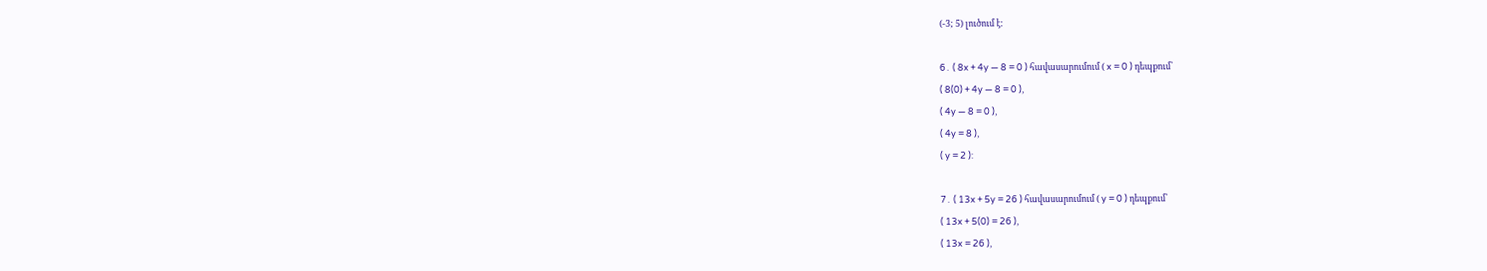(-3; 5) լուծում է:

6․ ( 8x + 4y — 8 = 0 ) հավասարումում ( x = 0 ) դեպքում՝
( 8(0) + 4y — 8 = 0 ),
( 4y — 8 = 0 ),
( 4y = 8 ),
( y = 2 ):

7․ ( 13x + 5y = 26 ) հավասարումում ( y = 0 ) դեպքում՝
( 13x + 5(0) = 26 ),
( 13x = 26 ),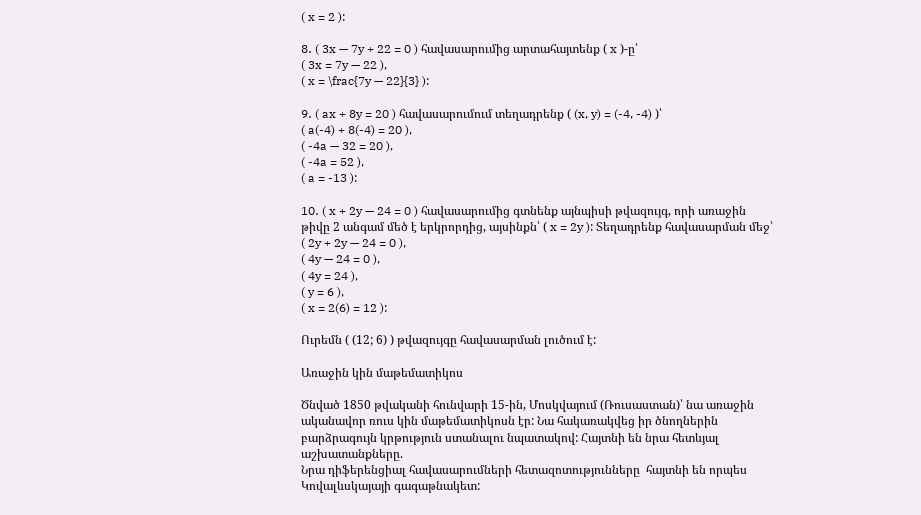( x = 2 ):

8․ ( 3x — 7y + 22 = 0 ) հավասարումից արտահայտենք ( x )-ը՝
( 3x = 7y — 22 ),
( x = \frac{7y — 22}{3} ):

9․ ( ax + 8y = 20 ) հավասարումում տեղադրենք ( (x, y) = (-4, -4) )՝
( a(-4) + 8(-4) = 20 ),
( -4a — 32 = 20 ),
( -4a = 52 ),
( a = -13 ):

10․ ( x + 2y — 24 = 0 ) հավասարումից գտնենք այնպիսի թվազույգ, որի առաջին թիվը 2 անգամ մեծ է երկրորդից, այսինքն՝ ( x = 2y ): Տեղադրենք հավասարման մեջ՝
( 2y + 2y — 24 = 0 ),
( 4y — 24 = 0 ),
( 4y = 24 ),
( y = 6 ),
( x = 2(6) = 12 ):

Ուրեմն ( (12; 6) ) թվազույգը հավասարման լուծում է:

Առաջին կին մաթեմատիկոս

Ծնված 1850 թվականի հունվարի 15-ին, Մոսկվայում (Ռուսաստան)՝ նա առաջին ականավոր ռուս կին մաթեմատիկոսն էր: Նա հակառակվեց իր ծնողներին բարձրագույն կրթություն ստանալու նպատակով: Հայտնի են նրա հետևյալ աշխատանքները.
Նրա դիֆերենցիալ հավասարումների հետազոտությունները  հայտնի են որպես Կովալևսկայայի գագաթնակետ: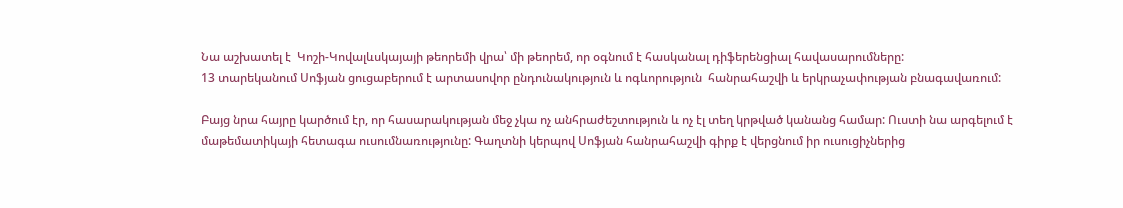Նա աշխատել է  Կոշի-Կովալևսկայայի թեորեմի վրա՝ մի թեորեմ, որ օգնում է հասկանալ դիֆերենցիալ հավասարումները:
13 տարեկանում Սոֆյան ցուցաբերում է արտասովոր ընդունակություն և ոգևորություն  հանրահաշվի և երկրաչափության բնագավառում:

Բայց նրա հայրը կարծում էր, որ հասարակության մեջ չկա ոչ անհրաժեշտություն և ոչ էլ տեղ կրթված կանանց համար: Ուստի նա արգելում է մաթեմատիկայի հետագա ուսումնառությունը: Գաղտնի կերպով Սոֆյան հանրահաշվի գիրք է վերցնում իր ուսուցիչներից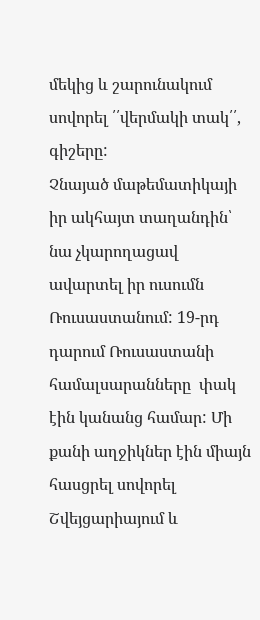մեկից և շարունակում սովորել ՛՛վերմակի տակ՛՛, գիշերը:
Չնայած մաթեմատիկայի իր ակհայտ տաղանդին՝ նա չկարողացավ ավարտել իր ուսումն Ռուսաստանում: 19-րդ դարում Ռուսաստանի համալսարանները  փակ էին կանանց համար: Մի քանի աղջիկներ էին միայն հասցրել սովորել Շվեյցարիայում և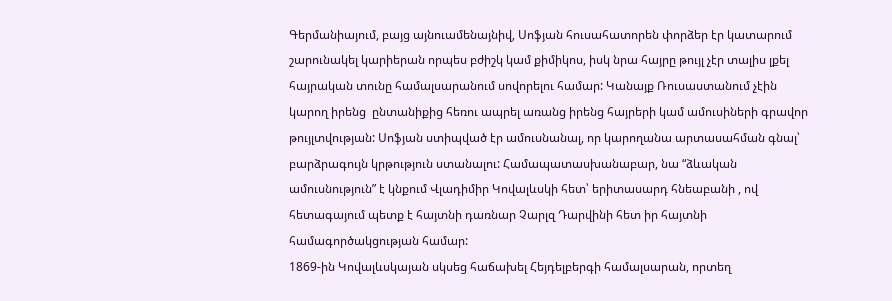Գերմանիայում, բայց այնուամենայնիվ, Սոֆյան հուսահատորեն փորձեր էր կատարում շարունակել կարիերան որպես բժիշկ կամ քիմիկոս, իսկ նրա հայրը թույլ չէր տալիս լքել հայրական տունը համալսարանում սովորելու համար: Կանայք Ռուսաստանում չէին կարող իրենց  ընտանիքից հեռու ապրել առանց իրենց հայրերի կամ ամուսիների գրավոր թույլտվության: Սոֆյան ստիպված էր ամուսնանալ, որ կարողանա արտասահման գնալ՝ բարձրագույն կրթություն ստանալու: Համապատասխանաբար, նա “ձևական ամուսնություն” է կնքում Վլադիմիր Կովալևսկի հետ՝ երիտասարդ հնեաբանի , ով հետագայում պետք է հայտնի դառնար Չարլզ Դարվինի հետ իր հայտնի համագործակցության համար:
1869-ին Կովալևսկայան սկսեց հաճախել Հեյդելբերգի համալսարան, որտեղ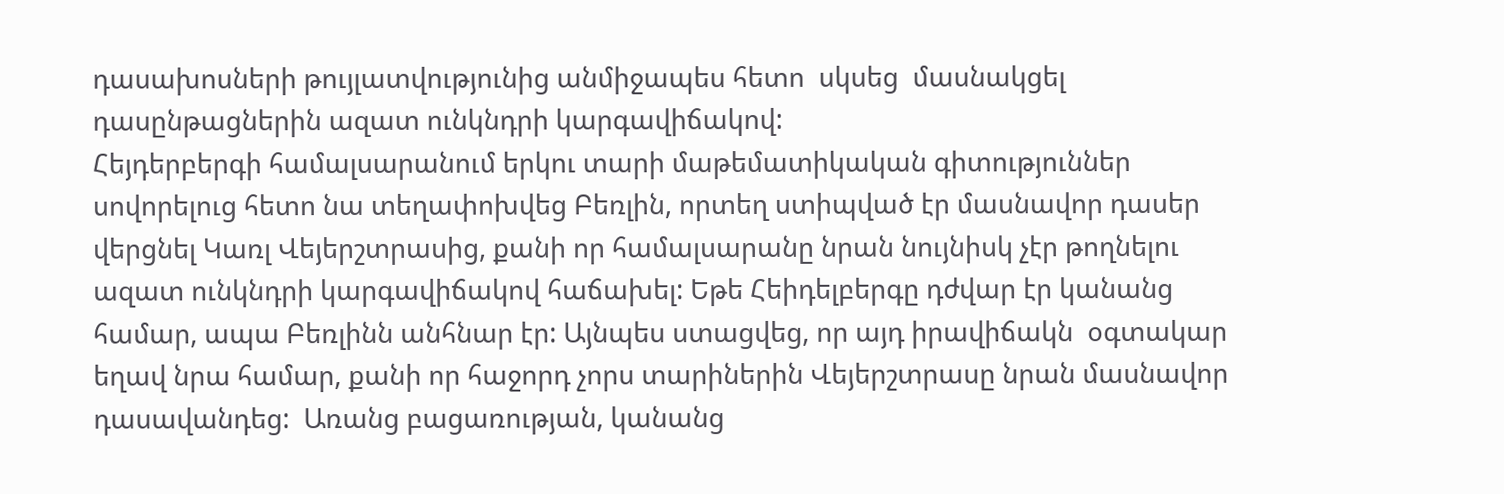դասախոսների թույլատվությունից անմիջապես հետո  սկսեց  մասնակցել դասընթացներին ազատ ունկնդրի կարգավիճակով:
Հեյդերբերգի համալսարանում երկու տարի մաթեմատիկական գիտություններ սովորելուց հետո նա տեղափոխվեց Բեռլին, որտեղ ստիպված էր մասնավոր դասեր վերցնել Կառլ Վեյերշտրասից, քանի որ համալսարանը նրան նույնիսկ չէր թողնելու ազատ ունկնդրի կարգավիճակով հաճախել: Եթե Հեիդելբերգը դժվար էր կանանց համար, ապա Բեռլինն անհնար էր: Այնպես ստացվեց, որ այդ իրավիճակն  օգտակար եղավ նրա համար, քանի որ հաջորդ չորս տարիներին Վեյերշտրասը նրան մասնավոր դասավանդեց:  Առանց բացառության, կանանց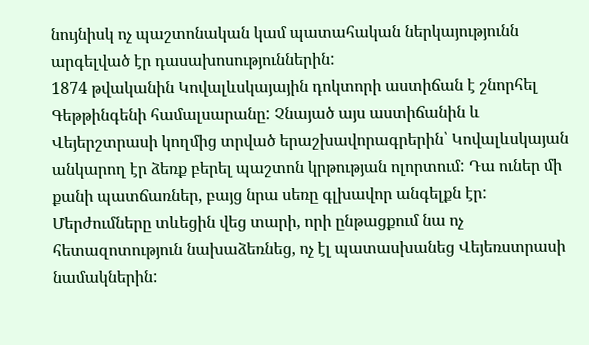նույնիսկ ոչ պաշտոնական կամ պատահական ներկայությունն արգելված էր դասախոսություններին:
1874 թվականին Կովալևսկայային դոկտորի աստիճան է շնորհել Գեթթինգենի համալսարանը: Չնայած այս աստիճանին և Վեյերշտրասի կողմից տրված երաշխավորագրերին՝ Կովալևսկայան անկարող էր ձեռք բերել պաշտոն կրթության ոլորտում: Դա ուներ մի քանի պատճառներ, բայց նրա սեռը գլխավոր անգելքն էր: Մերժումները տևեցին վեց տարի, որի ընթացքում նա ոչ հետազոտություն նախաձեռնեց, ոչ էլ պատասխանեց Վեյեռստրասի նամակներին: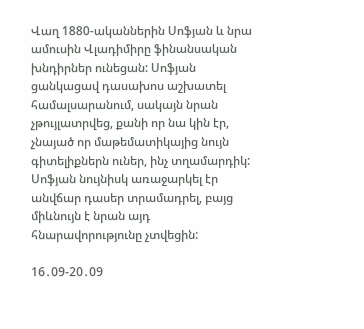Վաղ 1880-ականներին Սոֆյան և նրա ամուսին Վլադիմիրը ֆինանսական խնդիրներ ունեցան: Սոֆյան ցանկացավ դասախոս աշխատել համալսարանում, սակայն նրան չթույլատրվեց, քանի որ նա կին էր, չնայած որ մաթեմատիկայից նույն գիտելիքներն ուներ, ինչ տղամարդիկ: Սոֆյան նույնիսկ առաջարկել էր անվճար դասեր տրամադրել, բայց միևնույն է նրան այդ հնարավորությունը չտվեցին:

16․09-20․09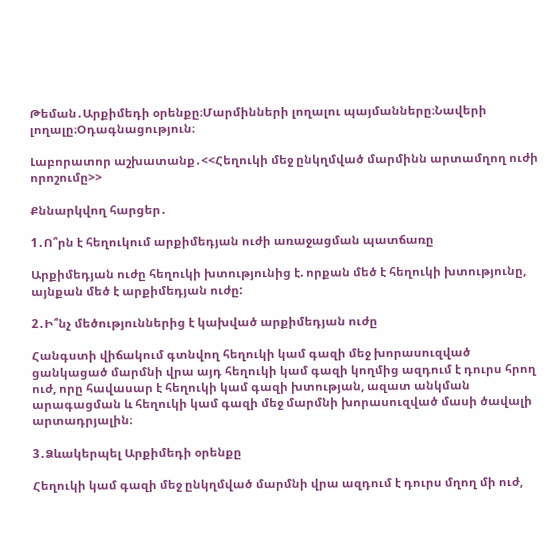Թեման․Արքիմեդի օրենքը։Մարմինների լողալու պայմանները։Նավերի լողալը։Օդագնացություն։

Լաբորատոր աշխատանք․<<Հեղուկի մեջ ընկղմված մարմինն արտամղող ուժի որոշումը>>

Քննարկվող հարցեր․

1․Ո՞րն է հեղուկում արքիմեդյան ուժի առաջացման պատճառը

Արքիմեդյան ուժը հեղուկի խտությունից է. որքան մեծ է հեղուկի խտությունը, այնքան մեծ է արքիմեդյան ուժը:

2․Ի՞նչ մեծություններից է կախված արքիմեդյան ուժը

Հանգստի վիճակում գտնվող հեղուկի կամ գազի մեջ խորասուզված ցանկացած մարմնի վրա այդ հեղուկի կամ գազի կողմից ազդում է դուրս հրող ուժ, որը հավասար է հեղուկի կամ գազի խտության, ազատ անկման արագացման և հեղուկի կամ գազի մեջ մարմնի խորասուզված մասի ծավալի արտադրյալին։

3․Ձևակերպել Արքիմեդի օրենքը

Հեղուկի կամ գազի մեջ ընկղմված մարմնի վրա ազդում է դուրս մղող մի ուժ,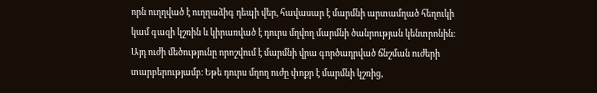որն ուղղված է ուղղաձիգ դեպի վեր, հավասար է մարմնի արտամղած հեղուկի կամ գազի կշռին և կիրառված է դուրս մղվող մարմնի ծանրության կենտրոնին։ Այդ ուժի մեծությունը որոշվում է մարմնի վրա գործադրված ճնշման ուժերի տարբերությամբ։ Եթե դուրս մղող ուժը փոքր է մարմնի կշռից,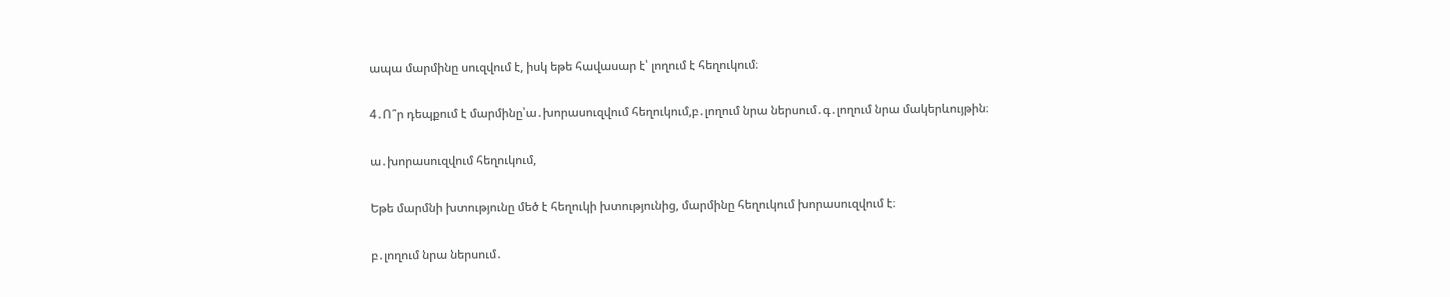ապա մարմինը սուզվում է, իսկ եթե հավասար է՝ լողում է հեղուկում։

4․Ո՞ր դեպքում է մարմինը՝ա․խորասուզվում հեղուկում,բ․լողում նրա ներսում․գ․լողում նրա մակերևույթին։

ա․խորասուզվում հեղուկում,

Եթե մարմնի խտությունը մեծ է հեղուկի խտությունից, մարմինը հեղուկում խորասուզվում է։

բ․լողում նրա ներսում․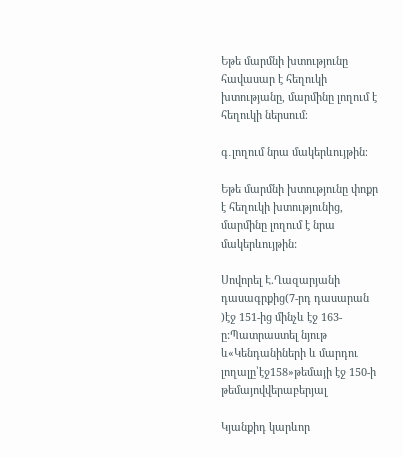Եթե մարմնի խտությունը հավասար է հեղուկի խտությանը, մարմինը լողում է հեղուկի ներսում։

գ․լողում նրա մակերևույթին։

Եթե մարմնի խտությունը փոքր է հեղուկի խտությունից, մարմինը լողում է նրա մակերևույթին:

Սովորել Է.Ղազարյանի դասագրքից(7-րդ դասարան )էջ 151-ից մինչև էջ 163-ը:Պատրաստել նյութ և«Կենդանիների և մարդու լողալը՝էջ158»թեմայի էջ 150-ի թեմայովվերաբերյալ

Կյանքիդ կարևոր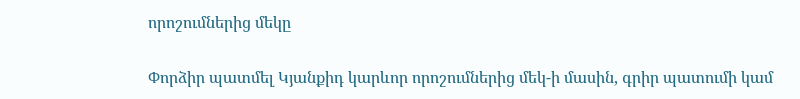որոշումներից մեկը

Փորձիր պատմել Կյանքիդ կարևոր որոշումներից մեկ-ի մասին, գրիր պատումի կամ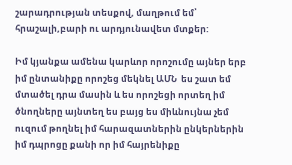շարադրության տեսքով, մաղթում եմ՝ հրաշալի,բարի ու արդյունավետ մտքեր:

Իմ կյանքա ամենա կարևոր որոշումը այներ երբ իմ ընտանիքը որոշեց մեկնել ԱՄՆ  ես շատ եմ մտածել դրա մասին և ես որոշեցի որտեղ իմ ծնողները այնտեղ ես բայց ես միևնույնա չեմ ուզում թողնել իմ հարազատներին ընկերներին իմ դպրոցը քանի որ իմ հայրենիքը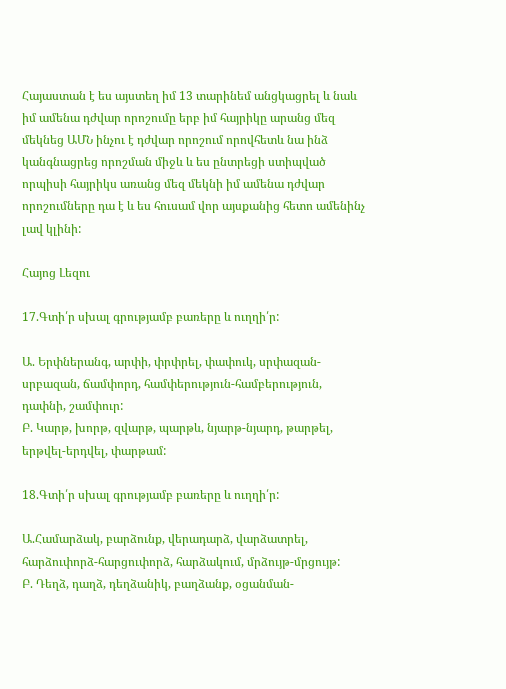Հայաստան է ես այստեղ իմ 13 տարինեմ անցկացրել և նաև իմ ամենա դժվար որոշումը երբ իմ հայրիկը արանց մեզ մեկնեց ԱՄՆ ինչու է դժվար որոշում որովհետև նա ինձ կանգնացրեց որոշման միջև և ես ընտրեցի ստիպված որպիսի հայրիկս առանց մեզ մեկնի իմ ամենա դժվար որոշումները դա է և ես հուսամ վոր այսքանից հետո ամենինչ լավ կլինի:

Հայոց Լեզու

17.Գտի՛ր սխալ գրությամբ բառերը և ուղղի՛ր:

Ա. Երփներանգ, արփի, փրփրել, փափուկ, սրփազան-սրբազան, ճամփորդ, համփերություն-համբերություն, դափնի, շամփուր:
Բ. Կարթ, խորթ, զվարթ, պարթև, նյարթ-նյարդ, թարթել, երթվել-երդվել, փարթամ:

18.Գտի՛ր սխալ գրությամբ բառերը և ուղղի՛ր:

Ա.Համարձակ, բարձունք, վերադարձ, վարձատրել, հարձուփորձ-հարցուփորձ, հարձակում, մրձույթ-մրցույթ:
Բ. Դեղձ, դաղձ, դեղձանիկ, բաղձանք, օցանման-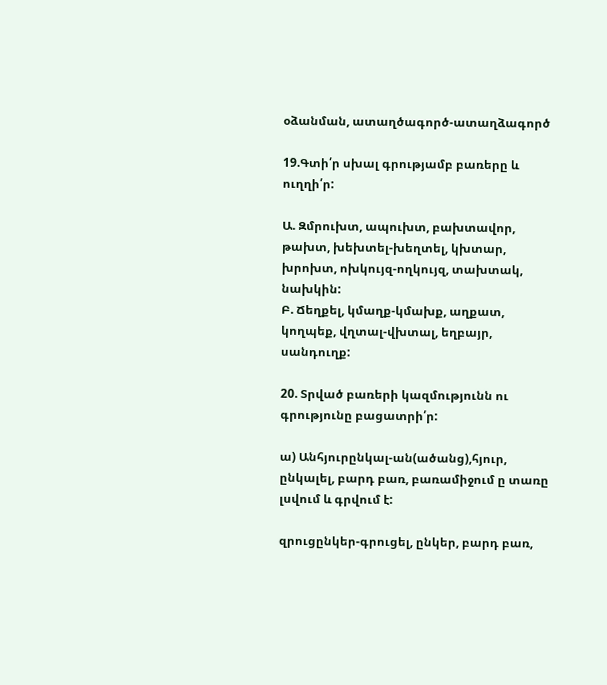օձանման, ատաղծագործ-ատաղձագործ

19.Գտի՛ր սխալ գրությամբ բառերը և ուղղի՛ր:

Ա. Զմրուխտ, ապուխտ, բախտավոր, թախտ, խեխտել-խեղտել, կխտար, խրոխտ, ոխկույզ-ողկույզ, տախտակ, նախկին:
Բ. Ճեղքել, կմաղք-կմախք, աղքատ, կողպեք, վղտալ-վխտալ, եղբայր, սանդուղք:

20. Տրված բառերի կազմությունն ու գրությունը բացատրի՛ր:

ա) Անհյուրընկալ-ան(ածանց),հյուր, ընկալել, բարդ բառ, բառամիջում ը տառը լսվում և գրվում է:

զրուցընկեր-գրուցել, ընկեր, բարդ բառ,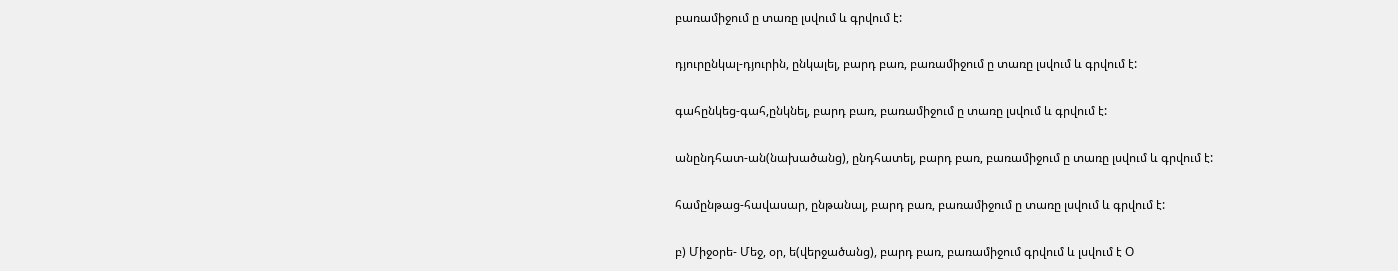բառամիջում ը տառը լսվում և գրվում է:

դյուրընկալ-դյուրին, ընկալել, բարդ բառ, բառամիջում ը տառը լսվում և գրվում է:

գահընկեց-գահ,ընկնել, բարդ բառ, բառամիջում ը տառը լսվում և գրվում է:

անընդհատ-ան(նախածանց), ընդհատել, բարդ բառ, բառամիջում ը տառը լսվում և գրվում է:

համընթաց-հավասար, ընթանալ, բարդ բառ, բառամիջում ը տառը լսվում և գրվում է:

բ) Միջօրե- Մեջ, օր, ե(վերջածանց), բարդ բառ, բառամիջում գրվում և լսվում է Օ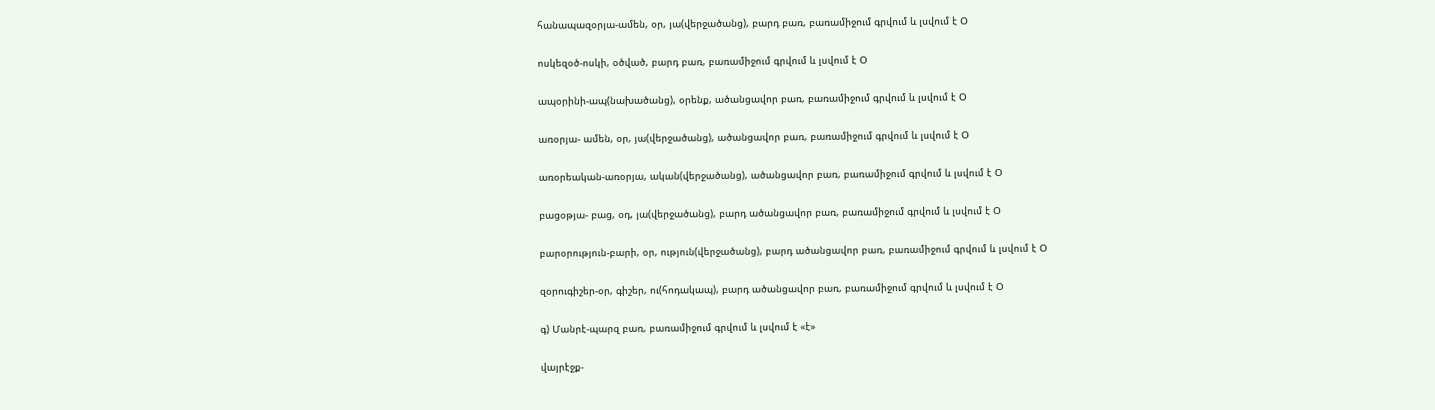հանապազօրյա-ամեն, օր, յա(վերջածանց), բարդ բառ, բառամիջում գրվում և լսվում է Օ

ոսկեզօծ-ոսկի, օծված, բարդ բառ, բառամիջում գրվում և լսվում է Օ

ապօրինի-ապ(նախածանց), օրենք, ածանցավոր բառ, բառամիջում գրվում և լսվում է Օ

առօրյա- ամեն, օր, յա(վերջածանց), ածանցավոր բառ, բառամիջում գրվում և լսվում է Օ

առօրեական-առօրյա, ական(վերջածանց), ածանցավոր բառ, բառամիջում գրվում և լսվում է Օ

բացօթյա- բաց, օդ, յա(վերջածանց), բարդ ածանցավոր բառ, բառամիջում գրվում և լսվում է Օ

բարօրություն-բարի, օր, ություն(վերջածանց), բարդ ածանցավոր բառ, բառամիջում գրվում և լսվում է Օ

զօրուգիշեր-օր, գիշեր, ու(հոդակապ), բարդ ածանցավոր բառ, բառամիջում գրվում և լսվում է Օ

գ) Մանրէ-պարզ բառ, բառամիջում գրվում և լսվում է «է»

վայրէջք-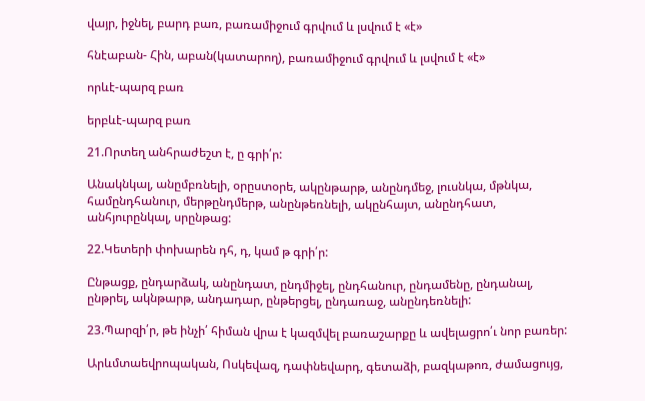վայր, իջնել, բարդ բառ, բառամիջում գրվում և լսվում է «է»

հնէաբան- Հին, աբան(կատարող), բառամիջում գրվում և լսվում է «է»

որևէ-պարզ բառ

երբևէ-պարզ բառ

21.Որտեղ անհրաժեշտ է, ը գրի՛ր:

Անակնկալ, անըմբռնելի, օրըստօրե, ակընթարթ, անընդմեջ, լուսնկա, մթնկա, համընդհանուր, մերթընդմերթ, անընթեռնելի, ակընհայտ, անընդհատ, անհյուրընկալ, սրընթաց:

22.Կետերի փոխարեն դհ, դ, կամ թ գրի՛ր:

Ընթացք, ընդարձակ, անընդատ, ընդմիջել, ընդհանուր, ընդամենը, ընդանալ, ընթրել, ակնթարթ, անդադար, ընթերցել, ընդառաջ, անընդեռնելի:

23.Պարզի՛ր, թե ինչի՛ հիման վրա է կազմվել բառաշարքը և ավելացրո՛ւ նոր բառեր:

Արևմտաեվրոպական, Ոսկեվազ, դափնեվարդ, գետաձի, բազկաթոռ, ժամացույց,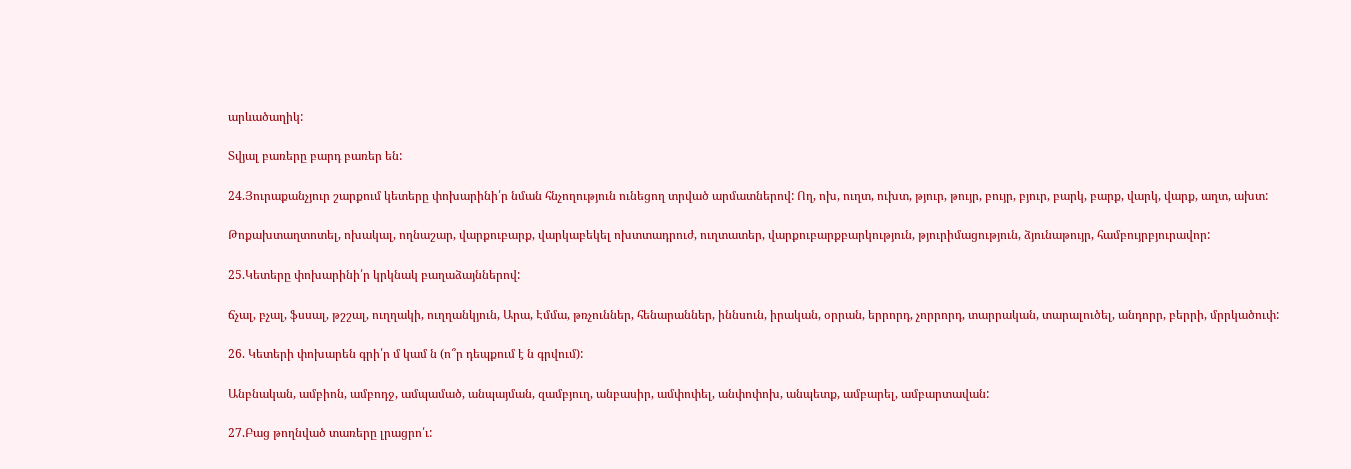արևածաղիկ:

Տվյալ բառերը բարդ բառեր են:

24.Յուրաքանչյուր շարքում կետերը փոխարինի՛ր նման հնչողություն ունեցող տրված արմատներով: Ող, ոխ, ուղտ, ուխտ, թյուր, թույր, բույր, բյուր, բարկ, բարք, վարկ, վարք, աղտ, ախտ:

Թոքախտաղտոտել, ոխակալ, ողնաշար, վարքուբարք, վարկաբեկել ոխտտադրուժ, ուղտատեր, վարքուբարքբարկություն, թյուրիմացություն, ձյունաթույր, համբույրբյուրավոր:

25.Կետերը փոխարինի՛ր կրկնակ բաղաձայններով:

ճչալ, բչալ, ֆսսալ, թշշալ, ուղղակի, ուղղանկյուն, Արա, Էմմա, թռչուններ, հենարաններ, իննսուն, իրական, օրրան, երրորդ, չորրորդ, տարրական, տարալուծել, անդորր, բերրի, մրրկածուփ:

26. Կետերի փոխարեն գրի՛ր մ կամ ն (ո՞ր դեպքում է ն գրվում):

Անբնական, ամբիոն, ամբոդջ, ամպամած, անպայման, զամբյուղ, անբասիր, ամփոփել, անփոփոխ, անպետք, ամբարել, ամբարտավան:

27.Բաց թողնված տառերը լրացրո՛ւ: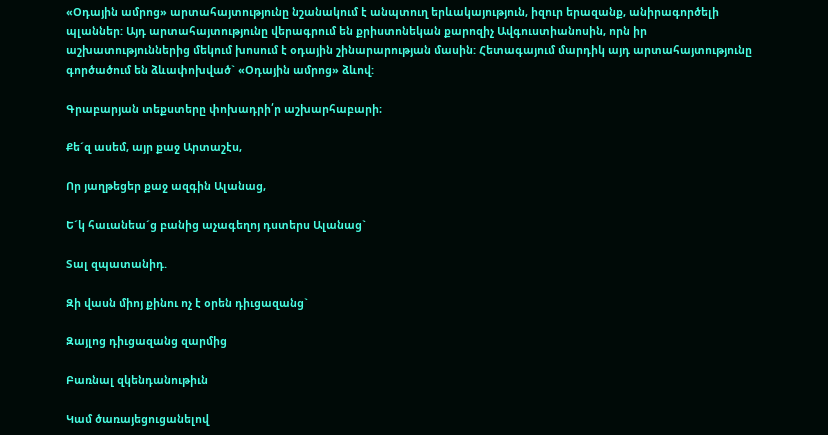«Օդային ամրոց» արտահայտությունը նշանակում է անպտուղ երևակայություն, իզուր երազանք, անիրագործելի պլաններ: Այդ արտահայտությունը վերագրում են քրիստոնեկան քարոզիչ Ավգուստիանոսին, որն իր աշխատություններից մեկում խոսում է օդային շինարարության մասին: Հետագայում մարդիկ այդ արտահայտությունը գործածում են ձևափոխված` «Օդային ամրոց» ձևով:

Գրաբարյան տեքստերը փոխադրի՛ր աշխարհաբարի։

Քե´զ ասեմ, այր քաջ Արտաշէս,

Որ յաղթեցեր քաջ ազգին Ալանաց,

Ե´կ հաւանեա´ց բանից աչագեղոյ դստերս Ալանաց`

Տալ զպատանիդ.

Զի վասն միոյ քինու ոչ է օրեն դիւցազանց`

Զայլոց դիւցազանց զարմից

Բառնալ զկենդանութիւն

Կամ ծառայեցուցանելով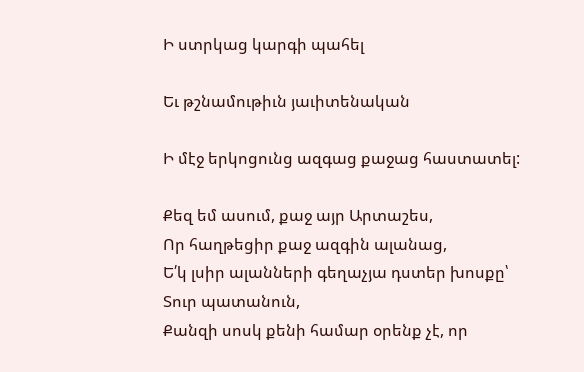Ի ստրկաց կարգի պահել

Եւ թշնամութիւն յաւիտենական

Ի մէջ երկոցունց ազգաց քաջաց հաստատել:

Քեզ եմ ասում, քաջ այր Արտաշես,
Որ հաղթեցիր քաջ ազգին ալանաց,
Ե՛կ լսիր ալանների գեղաչյա դստեր խոսքը՝
Տուր պատանուն,
Քանզի սոսկ քենի համար օրենք չէ, որ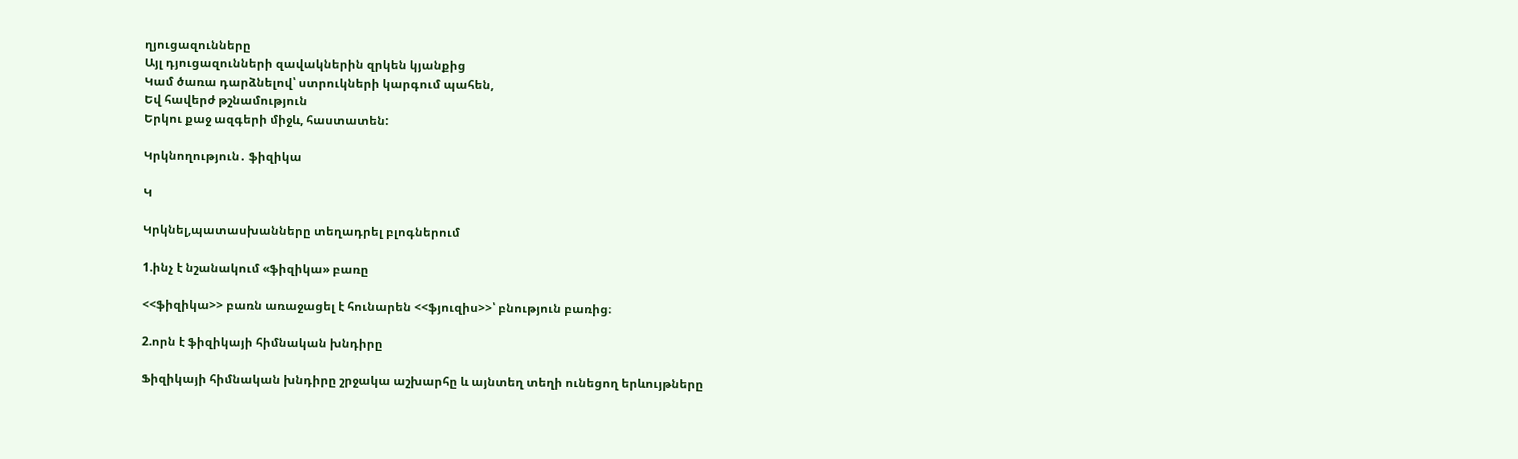ղյուցազունները
Այլ դյուցազունների զավակներին զրկեն կյանքից
Կամ ծառա դարձնելով՝ ստրուկների կարգում պահեն,
Եվ հավերժ թշնամություն
Երկու քաջ ազգերի միջև, հաստատեն:

Կրկնողություն․ ֆիզիկա

Կ

Կրկնել,պատասխանները տեղադրել բլոգներում

1.ինչ է նշանակում «ֆիզիկա» բառը

<<ֆիզիկա>> բառն առաջացել է հունարեն <<ֆյուզիս>>՝ բնություն բառից։

2.որն է ֆիզիկայի հիմնական խնդիրը

Ֆիզիկայի հիմնական խնդիրը շրջակա աշխարհը և այնտեղ տեղի ունեցող երևույթները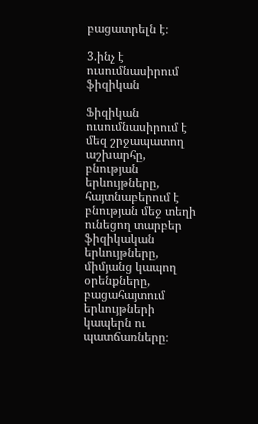բացատրելն է։

3.ինչ է ուսումնասիրում ֆիզիկան

Ֆիզիկան ուսումնասիրում է մեզ շրջապատող աշխարհը, բնության  երևույթները, հայտնաբերում է բնության մեջ տեղի ունեցող տարբեր ֆիզիկական երևույթները, միմյանց կապող օրենքները, բացահայտում երևույթների կապերն ու պատճառները։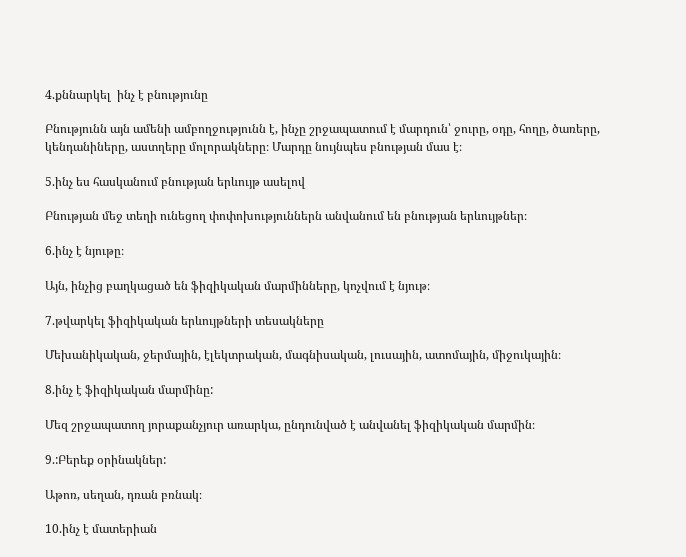4.քննարկել  ինչ է բնությունը

Բնությունն այն ամենի ամբողջությունն է, ինչը շրջապատում է մարդուն՝ ջուրը, օդը, հողը, ծառերը, կենդանիները, աստղերը մոլորակները։ Մարդը նույնպես բնության մաս է։

5.ինչ ես հասկանում բնության երևույթ ասելով

Բնության մեջ տեղի ունեցող փոփոխություններն անվանում են բնության երևույթներ։

6.ինչ է նյութը։

Այն, ինչից բաղկացած են ֆիզիկական մարմինները, կոչվում է նյութ։

7.թվարկել ֆիզիկական երևույթների տեսակները

Մեխանիկական, ջերմային, էլեկտրական, մագնիսական, լուսային, ատոմային, միջուկային։

8.ինչ է ֆիզիկական մարմինը:

Մեզ շրջապատող յորաքանչյուր առարկա, ընդունված է անվանել ֆիզիկական մարմին։

9.:Բերեք օրինակներ:

Աթոռ, սեղան, դռան բռնակ։

10.ինչ է մատերիան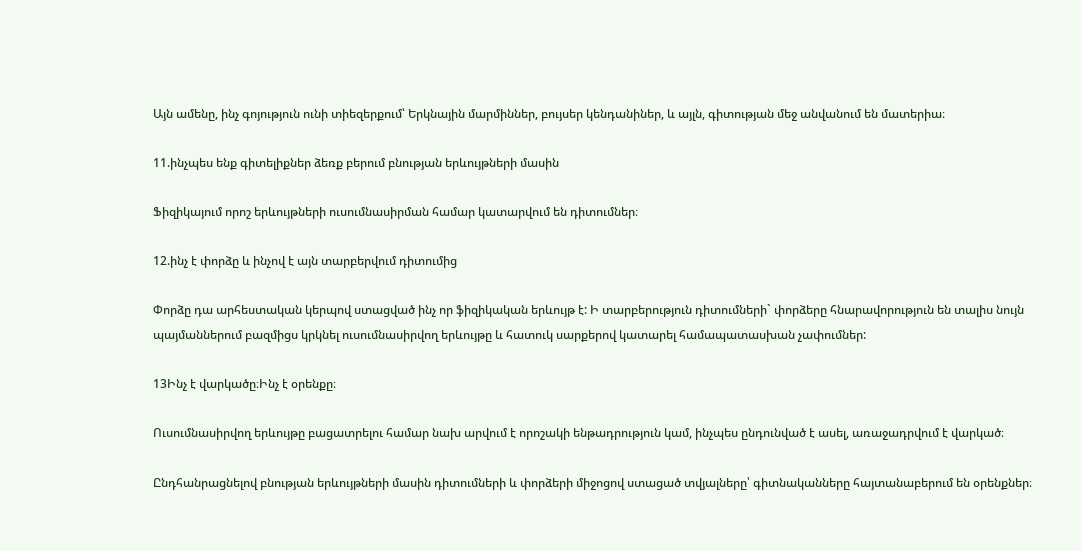Այն ամենը, ինչ գոյություն ունի տիեզերքում՝ Երկնային մարմիններ, բույսեր կենդանիներ, և այլն, գիտության մեջ անվանում են մատերիա։

11.ինչպես ենք գիտելիքներ ձեռք բերում բնության երևույթների մասին

Ֆիզիկայում որոշ երևույթների ուսումնասիրման համար կատարվում են դիտումներ։

12.ինչ է փորձը և ինչով է այն տարբերվում դիտումից

Փորձը դա արհեստական կերպով ստացված ինչ որ ֆիզիկական երևույթ է: Ի տարբերություն դիտումների` փորձերը հնարավորություն են տալիս նույն պայմաններում բազմիցս կրկնել ուսումնասիրվող երևույթը և հատուկ սարքերով կատարել համապատասխան չափումներ:

13Ինչ է վարկածը։Ինչ է օրենքը։

Ուսումնասիրվող երևույթը բացատրելու համար նախ արվում է որոշակի ենթադրություն կամ, ինչպես ընդունված է ասել, առաջադրվում է վարկած։

Ընդհանրացնելով բնության երևույթների մասին դիտումների և փորձերի միջոցով ստացած տվյալները՝ գիտնականները հայտանաբերում են օրենքներ։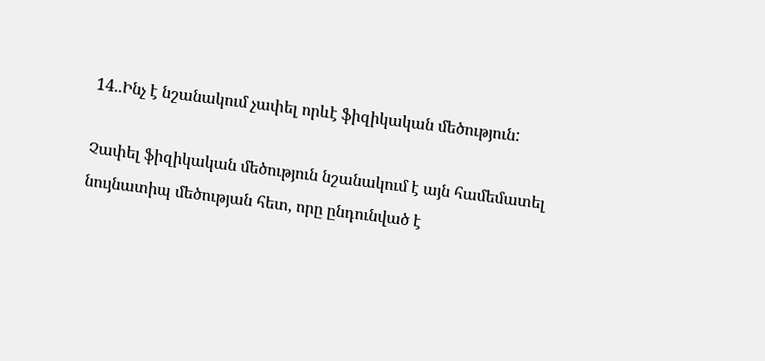14..Ինչ է նշանակում չափել որևէ ֆիզիկական մեծություն:

Չափել ֆիզիկական մեծություն նշանակում է այն համեմատել նույնատիպ մեծության հետ, որը ընդունված է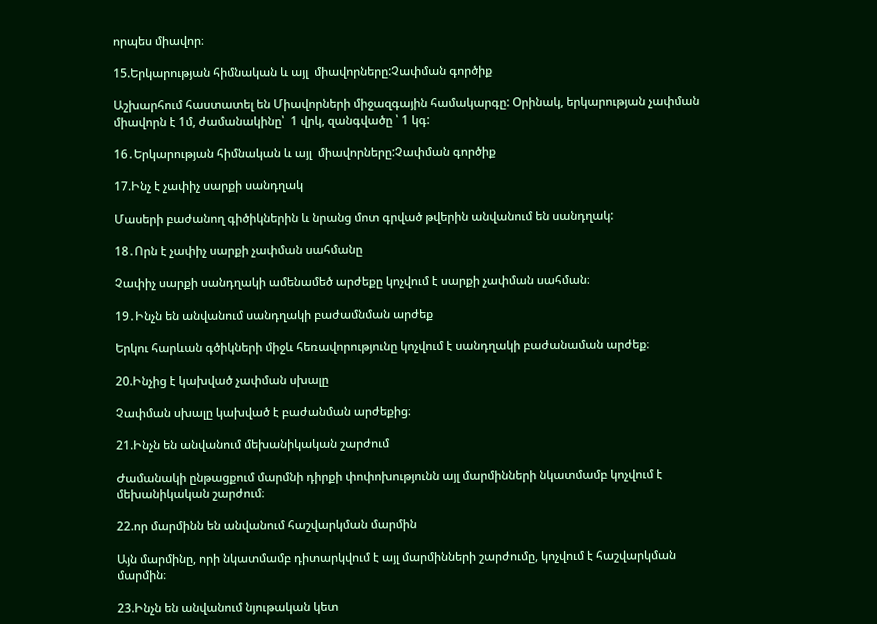որպես միավոր։

15.Երկարության հիմնական և այլ  միավորները:Չափման գործիք

Աշխարհում հաստատել են Միավորների միջազգային համակարգը: Օրինակ, երկարության չափման միավորն է 1մ, ժամանակինը՝  1 վրկ, զանգվածը ՝ 1 կգ:

16․Երկարության հիմնական և այլ  միավորները:Չափման գործիք

17.Ինչ է չափիչ սարքի սանդղակ

Մասերի բաժանող գիծիկներին և նրանց մոտ գրված թվերին անվանում են սանդղակ:

18․Որն է չափիչ սարքի չափման սահմանը

Չափիչ սարքի սանդղակի ամենամեծ արժեքը կոչվում է սարքի չափման սահման։

19․Ինչն են անվանում սանդղակի բաժամնման արժեք

Երկու հարևան գծիկների միջև հեռավորությունը կոչվում է սանդղակի բաժանաման արժեք։

20.Ինչից է կախված չափման սխալը

Չափման սխալը կախված է բաժանման արժեքից։

21.Ինչն են անվանում մեխանիկական շարժում

Ժամանակի ընթացքում մարմնի դիրքի փոփոխությունն այլ մարմինների նկատմամբ կոչվում է մեխանիկական շարժում։

22.որ մարմինն են անվանում հաշվարկման մարմին

Այն մարմինը, որի նկատմամբ դիտարկվում է այլ մարմինների շարժումը, կոչվում է հաշվարկման մարմին։

23.Ինչն են անվանում նյութական կետ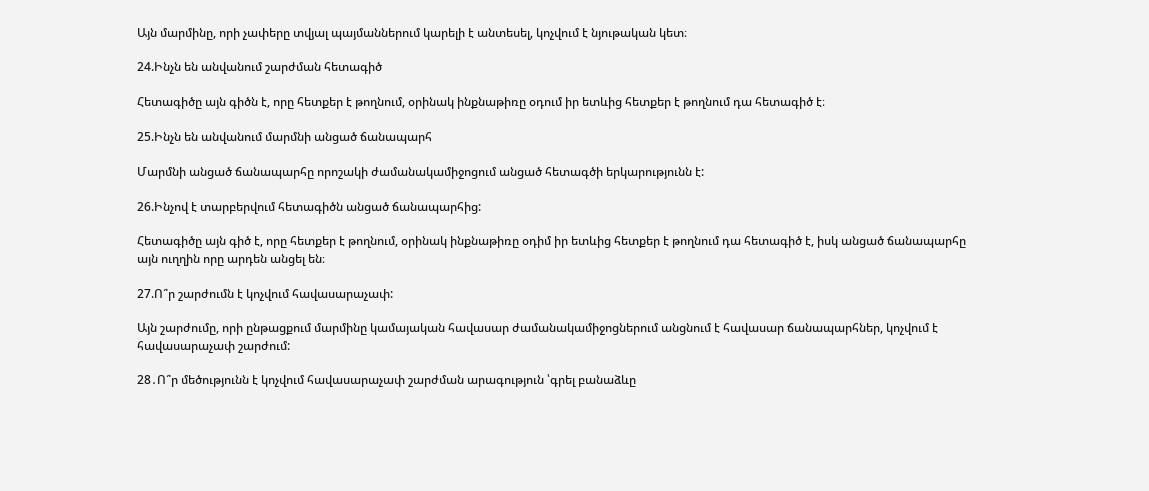Այն մարմինը, որի չափերը տվյալ պայմաններում կարելի է անտեսել, կոչվում է նյութական կետ։

24.Ինչն են անվանում շարժման հետագիծ

Հետագիծը այն գիծն է, որը հետքեր է թողնում, օրինակ ինքնաթիռը օդում իր ետևից հետքեր է թողնում դա հետագիծ է։

25.Ինչն են անվանում մարմնի անցած ճանապարհ

Մարմնի անցած ճանապարհը որոշակի ժամանակամիջոցում անցած հետագծի երկարությունն է:

26.Ինչով է տարբերվում հետագիծն անցած ճանապարհից:

Հետագիծը այն գիծ է, որը հետքեր է թողնում, օրինակ ինքնաթիռը օդիմ իր ետևից հետքեր է թողնում դա հետագիծ է, իսկ անցած ճանապարհը այն ուղղին որը արդեն անցել են։

27.Ո՞ր շարժումն է կոչվում հավասարաչափ:

Այն շարժումը, որի ընթացքում մարմինը կամայական հավասար ժամանակամիջոցներում անցնում է հավասար ճանապարհներ, կոչվում է հավասարաչափ շարժում:

28․Ո՞ր մեծությունն է կոչվում հավասարաչափ շարժման արագություն ՝գրել բանաձևը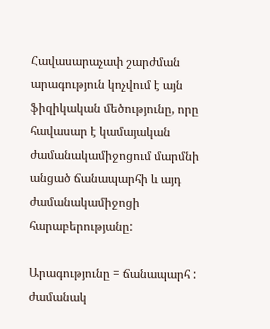Հավասարաչափ շարժման արագություն կոչվում է այն ֆիզիկական մեծությունը, որը հավասար է կամայական ժամանակամիջոցում մարմնի անցած ճանապարհի և այդ ժամանակամիջոցի հարաբերությանը:

Արագությունը = ճանապարհ : ժամանակ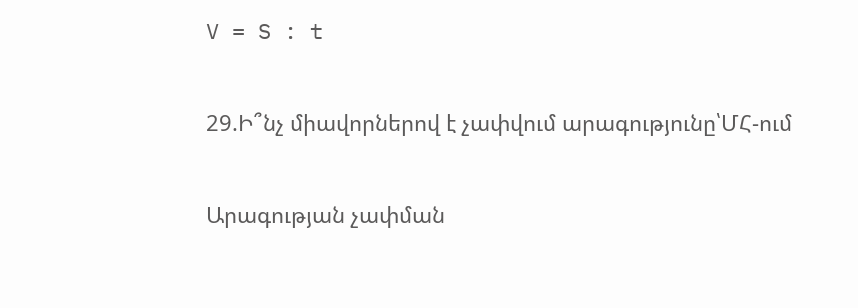V = S : t

29.Ի՞նչ միավորներով է չափվում արագությունը՝ՄՀ-ում

Արագության չափման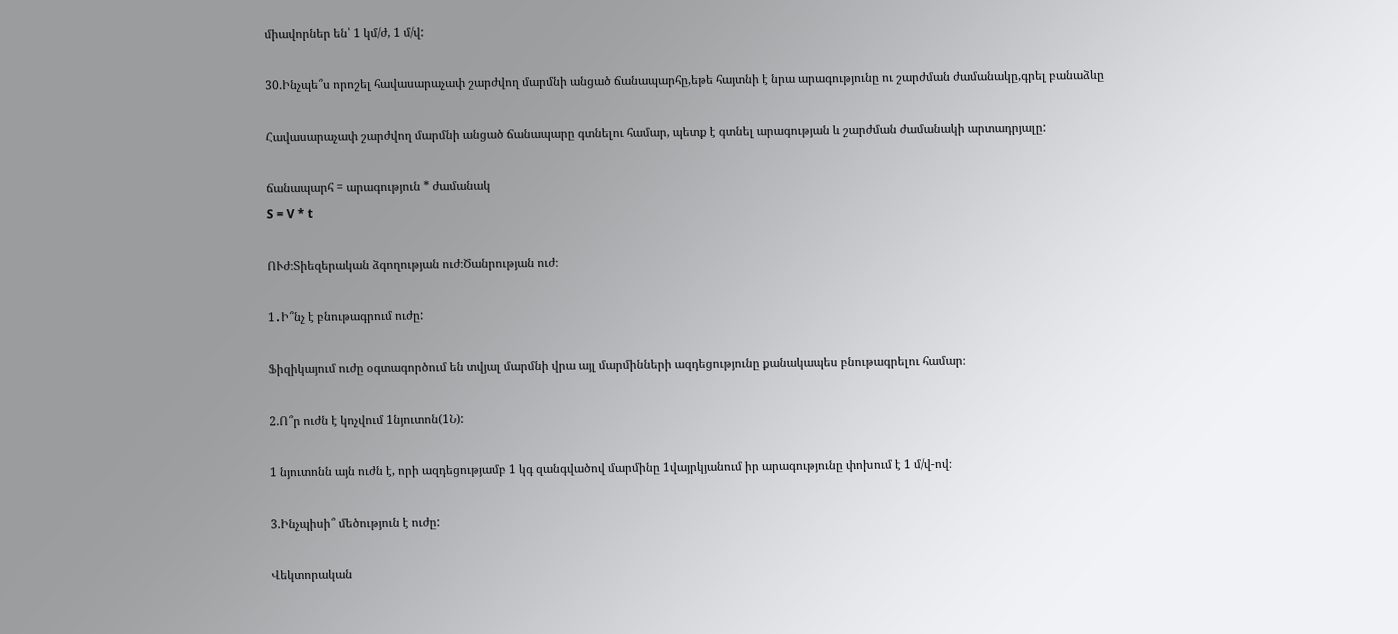միավորներ են՝ 1 կմ/ժ, 1 մ/վ:

30.Ինչպե՞ս որոշել հավասարաչափ շարժվող մարմնի անցած ճանապարհը,եթե հայտնի է նրա արագությունը ու շարժման ժամանակը,գրել բանաձևը

Հավասարաչափ շարժվող մարմնի անցած ճանապարը գտնելու համար, պետք է գտնել արագության և շարժման ժամանակի արտադրյալը:

ճանապարհ = արագություն * ժամանակ
S = V * t

ՈՒժ։Տիեզերական ձգողության ուժ։Ծանրության ուժ։

1․Ի՞նչ է բնութագրում ուժը:

Ֆիզիկայում ուժը օգտագործում են տվյալ մարմնի վրա այլ մարմինների ազդեցությունը քանակապես բնութագրելու համար։

2.Ո՞ր ուժն է կոչվում 1նյուտոն(1Ն):

1 նյուտոնն այն ուժն է, որի ազդեցությամբ 1 կգ զանգվածով մարմինը 1վայրկյանում իր արագությունը փոխում է 1 մ/վ-ով։

3.Ինչպիսի՞ մեծություն է ուժը:

Վեկտորական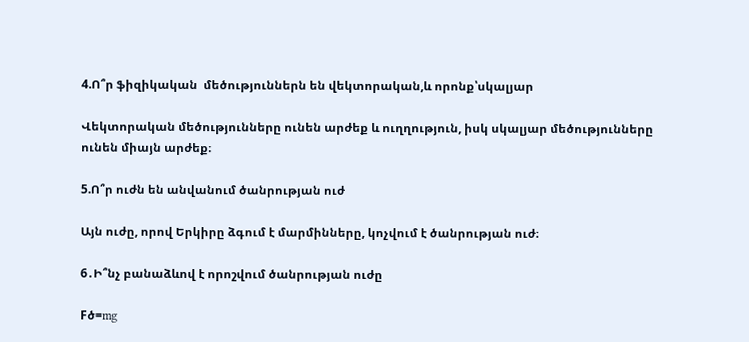4.Ո՞ր ֆիզիկական  մեծություններն են վեկտորական,և որոնք՝սկալյար

Վեկտորական մեծությունները ունեն արժեք և ուղղություն, իսկ սկալյար մեծությունները ունեն միայն արժեք։

5.Ո՞ր ուժն են անվանում ծանրության ուժ

Այն ուժը, որով Երկիրը ձգում է մարմինները, կոչվում է ծանրության ուժ։

6․Ի՞նչ բանաձևով է որոշվում ծանրության ուժը

Fծ=mg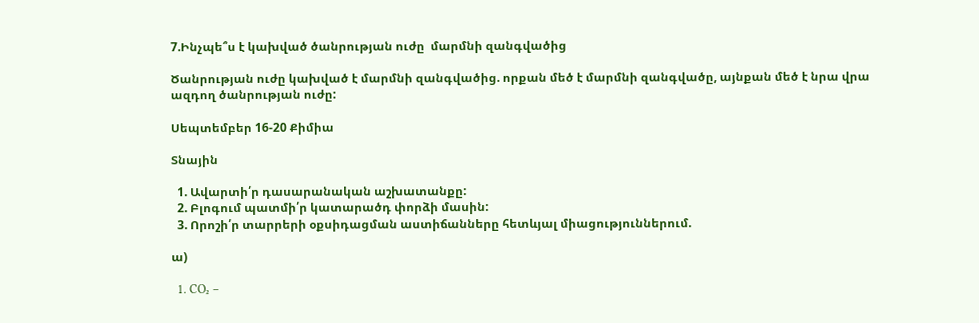7.Ինչպե՞ս է կախված ծանրության ուժը  մարմնի զանգվածից

Ծանրության ուժը կախված է մարմնի զանգվածից. որքան մեծ է մարմնի զանգվածը, այնքան մեծ է նրա վրա ազդող ծանրության ուժը:

Սեպտեմբեր 16-20 Քիմիա

Տնային

  1. Ավարտի՛ր դասարանական աշխատանքը:
  2. Բլոգում պատմի՛ր կատարածդ փորձի մասին:
  3. Որոշի՛ր տարրերի օքսիդացման աստիճանները հետևյալ միացություններում.

ա)

  1. CO₂ –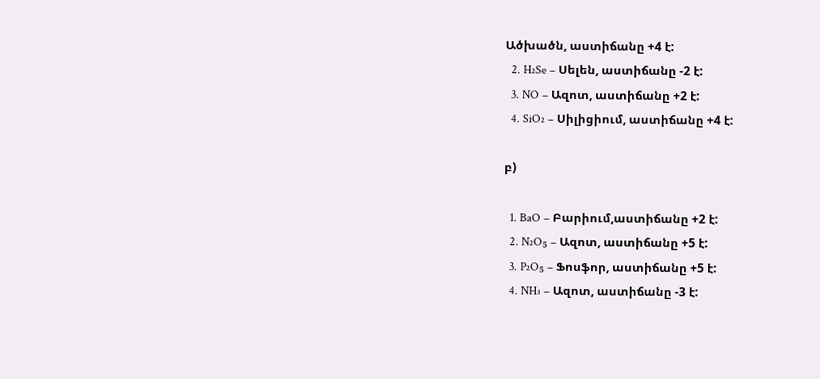Ածխածն, աստիճանը +4 է:
  2. H₂Se – Սելեն, աստիճանը -2 է:
  3. NO – Ազոտ, աստիճանը +2 է:
  4. SiO₂ – Սիլիցիում, աստիճանը +4 է:

բ)

  1. BaO – Բարիում,աստիճանը +2 է:
  2. N₂O₅ – Ազոտ, աստիճանը +5 է:
  3. P₂O₅ – Ֆոսֆոր, աստիճանը +5 է:
  4. NH₃ – Ազոտ, աստիճանը -3 է: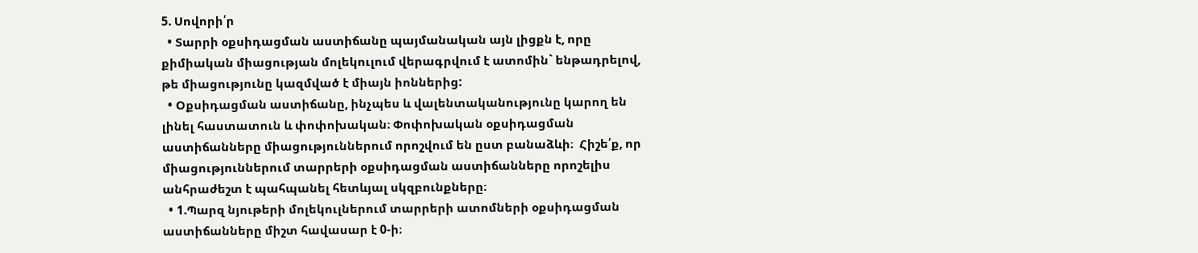5. Սովորի՛ր
  • Տարրի օքսիդացման աստիճանը պայմանական այն լիցքն է, որը քիմիական միացության մոլեկուլում վերագրվում է ատոմին` ենթադրելով, թե միացությունը կազմված է միայն իոններից:
  • Օքսիդացման աստիճանը, ինչպես և վալենտականությունը կարող են լինել հաստատուն և փոփոխական։ Փոփոխական օքսիդացման աստիճանները միացություններում որոշվում են ըստ բանաձևի։  Հիշե՛ք, որ միացություններում տարրերի օքսիդացման աստիճանները որոշելիս անհրաժեշտ է պահպանել հետևյալ սկզբունքները։
  • 1.Պարզ նյութերի մոլեկուլներում տարրերի ատոմների օքսիդացման աստիճանները միշտ հավասար է 0-ի։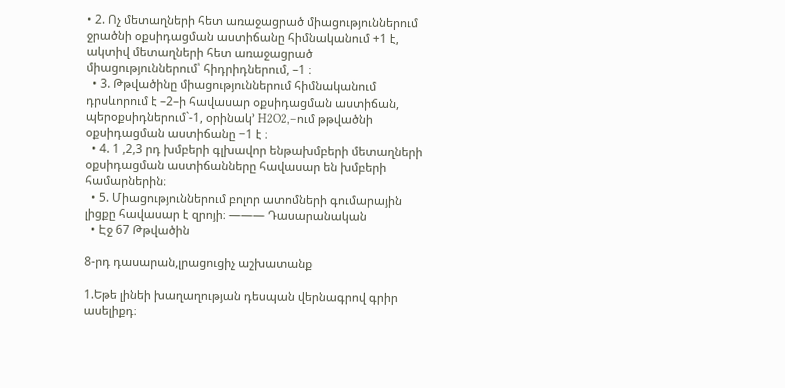• 2. Ոչ մետաղների հետ առաջացրած միացություններում ջրածնի օքսիդացման աստիճանը հիմնականում +1 է, ակտիվ մետաղների հետ առաջացրած միացություններում՝ հիդրիդներում, –1 ։
  • 3. Թթվածինը միացություններում հիմնականում դրսևորում է –2–ի հավասար օքսիդացման աստիճան, պերօքսիդներում`-1, օրինակ’ H2O2,–ում թթվածնի օքսիդացման աստիճանը −1 է ։
  • 4. 1 ,2,3 րդ խմբերի գլխավոր ենթախմբերի մետաղների օքսիդացման աստիճանները հավասար են խմբերի համարներին։
  • 5. Միացություններում բոլոր ատոմների գումարային լիցքը հավասար է զրոյի։ ——— Դասարանական
  • Էջ 67 Թթվածին

8-րդ դասարան,լրացուցիչ աշխատանք

1.Եթե լինեի խաղաղության դեսպան վերնագրով գրիր ասելիքդ։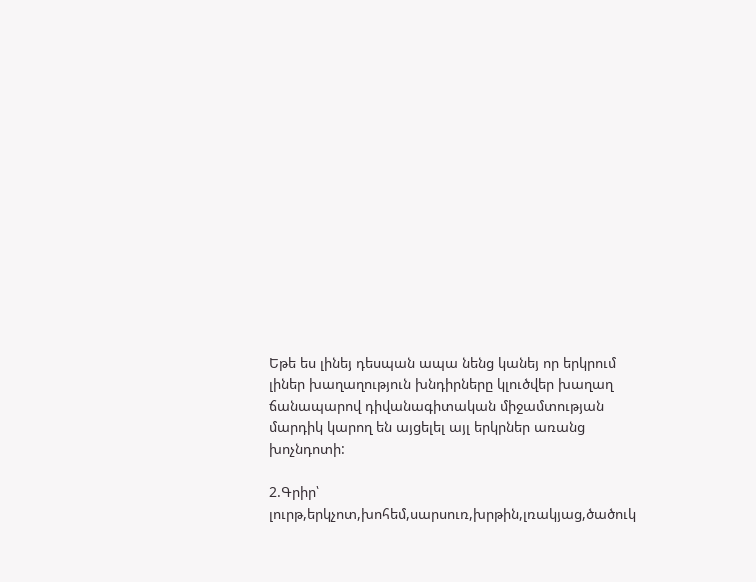Եթե ես լինեյ դեսպան ապա նենց կանեյ որ երկրում լիներ խաղաղություն խնդիրները կլուծվեր խաղաղ ճանապարով դիվանագիտական միջամտության մարդիկ կարող են այցելել այլ երկրներ առանց խոչնդոտի:

2.Գրիր՝ լուրթ,երկչոտ,խոհեմ,սարսուռ,խրթին,լռակյաց,ծածուկ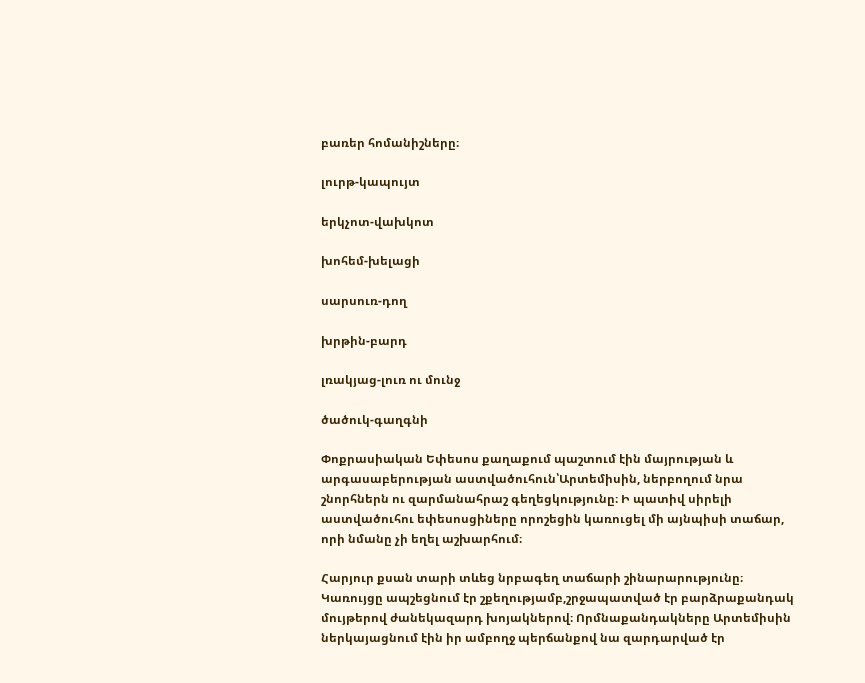բառեր հոմանիշները։

լուրթ-կապույտ

երկչոտ-վախկոտ

խոհեմ-խելացի

սարսուռ-դող

խրթին-բարդ

լռակյաց-լուռ ու մունջ

ծածուկ-գաղգնի

Փոքրասիական Եփեսոս քաղաքում պաշտում էին մայրության և արգասաբերության աստվածուհուն՝Արտեմիսին, ներբողում նրա շնորհներն ու զարմանահրաշ գեղեցկությունը։ Ի պատիվ սիրելի աստվածուհու եփեսոսցիները որոշեցին կառուցել մի այնպիսի տաճար, որի նմանը չի եղել աշխարհում։

Հարյուր քսան տարի տևեց նրբագեղ տաճարի շինարարությունը։ Կառույցը ապշեցնում էր շքեղությամբ,շրջապատված էր բարձրաքանդակ մույթերով ժանեկազարդ խոյակներով։ Որմնաքանդակները Արտեմիսին ներկայացնում էին իր ամբողջ պերճանքով նա զարդարված էր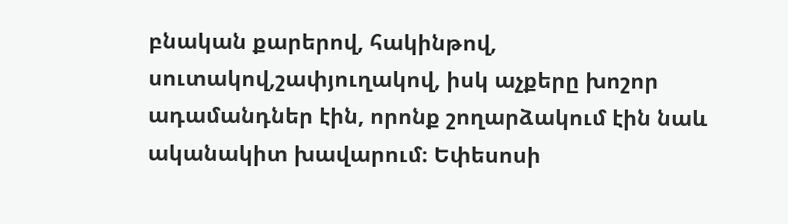բնական քարերով, հակինթով, սուտակով,շափյուղակով, իսկ աչքերը խոշոր ադամանդներ էին, որոնք շողարձակում էին նաև ականակիտ խավարում։ Եփեսոսի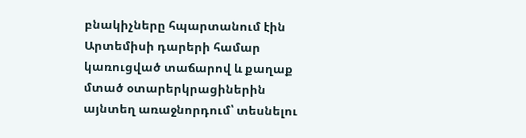բնակիչները հպարտանում էին Արտեմիսի դարերի համար կառուցված տաճարով և քաղաք մտած օտարերկրացիներին  այնտեղ առաջնորդում՝ տեսնելու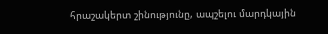հրաշակերտ շինությունը, ապշելու մարդկային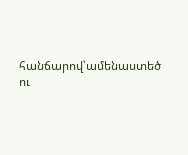հանճարով՝ամենաստեծ ու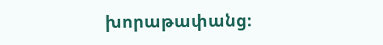խորաթափանց։